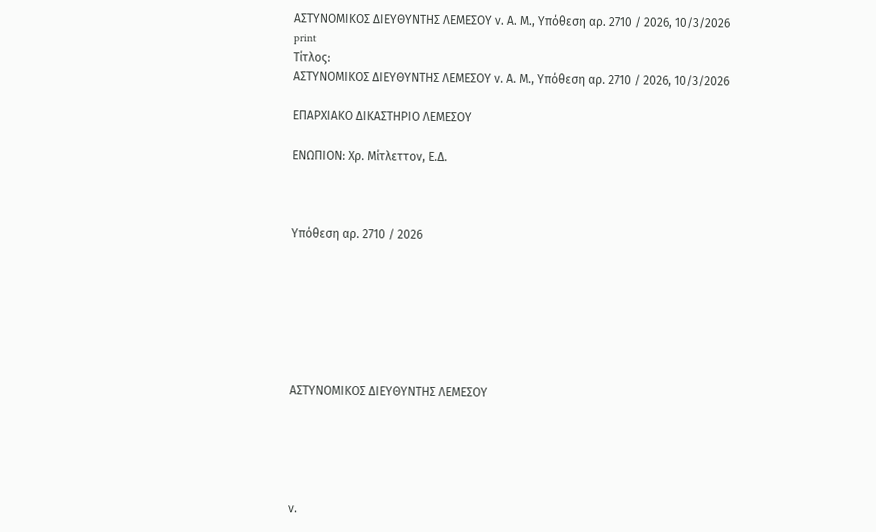ΑΣΤΥΝΟΜΙΚΟΣ ΔΙΕΥΘΥΝΤΗΣ ΛΕΜΕΣΟΥ ν. Α. Μ., Υπόθεση αρ. 2710 / 2026, 10/3/2026
print
Τίτλος:
ΑΣΤΥΝΟΜΙΚΟΣ ΔΙΕΥΘΥΝΤΗΣ ΛΕΜΕΣΟΥ ν. Α. Μ., Υπόθεση αρ. 2710 / 2026, 10/3/2026

ΕΠΑΡΧΙΑΚΟ ΔΙΚΑΣΤΗΡΙΟ ΛΕΜΕΣΟΥ

ΕΝΩΠΙΟΝ: Χρ. Μίτλεττον, Ε.Δ.



Υπόθεση αρ. 2710 / 2026







ΑΣΤΥΝΟΜΙΚΟΣ ΔΙΕΥΘΥΝΤΗΣ ΛΕΜΕΣΟΥ





ν.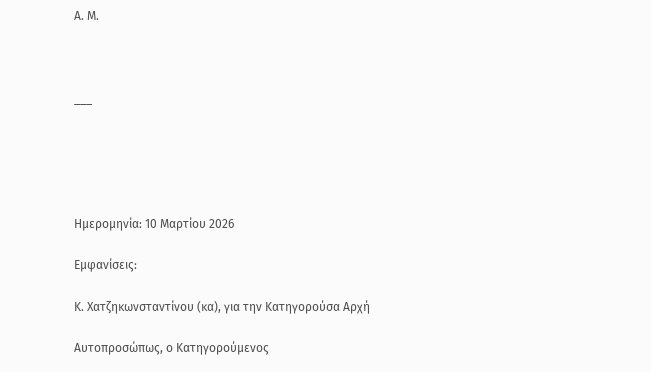Α. Μ.



___





Ημερομηνία: 10 Μαρτίου 2026

Εμφανίσεις:

Κ. Χατζηκωνσταντίνου (κα), για την Κατηγορούσα Αρχή

Αυτοπροσώπως, ο Κατηγορούμενος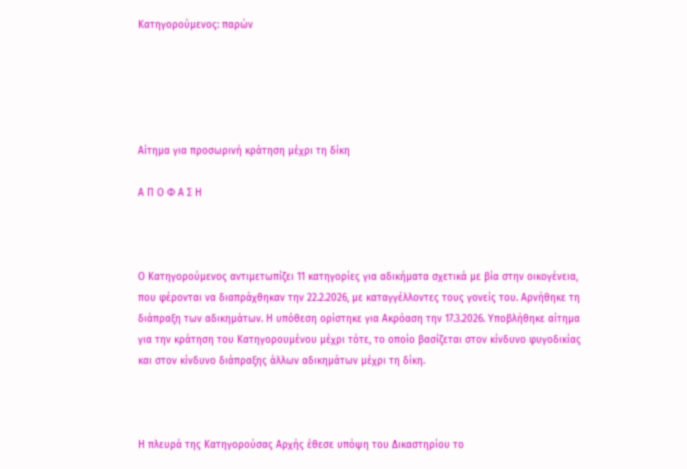Κατηγορούμενος: παρών





Αίτημα για προσωρινή κράτηση μέχρι τη δίκη

Α Π Ο Φ Α Σ Η



Ο Κατηγορούμενος αντιμετωπίζει 11 κατηγορίες για αδικήματα σχετικά με βία στην οικογένεια, που φέρονται να διαπράχθηκαν την 22.2.2026, με καταγγέλλοντες τους γονείς του. Αρνήθηκε τη διάπραξη των αδικημάτων. Η υπόθεση ορίστηκε για Ακρόαση την 17.3.2026. Υποβλήθηκε αίτημα για την κράτηση του Κατηγορουμένου μέχρι τότε, το οποίο βασίζεται στον κίνδυνο φυγοδικίας και στον κίνδυνο διάπραξης άλλων αδικημάτων μέχρι τη δίκη.



Η πλευρά της Κατηγορούσας Αρχής έθεσε υπόψη του Δικαστηρίου το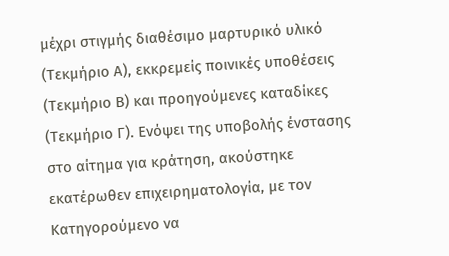μέχρι στιγμής διαθέσιμο μαρτυρικό υλικό (Τεκμήριο Α), εκκρεμείς ποινικές υποθέσεις (Τεκμήριο Β) και προηγούμενες καταδίκες (Τεκμήριο Γ). Ενόψει της υποβολής ένστασης στο αίτημα για κράτηση, ακούστηκε εκατέρωθεν επιχειρηματολογία, με τον Κατηγορούμενο να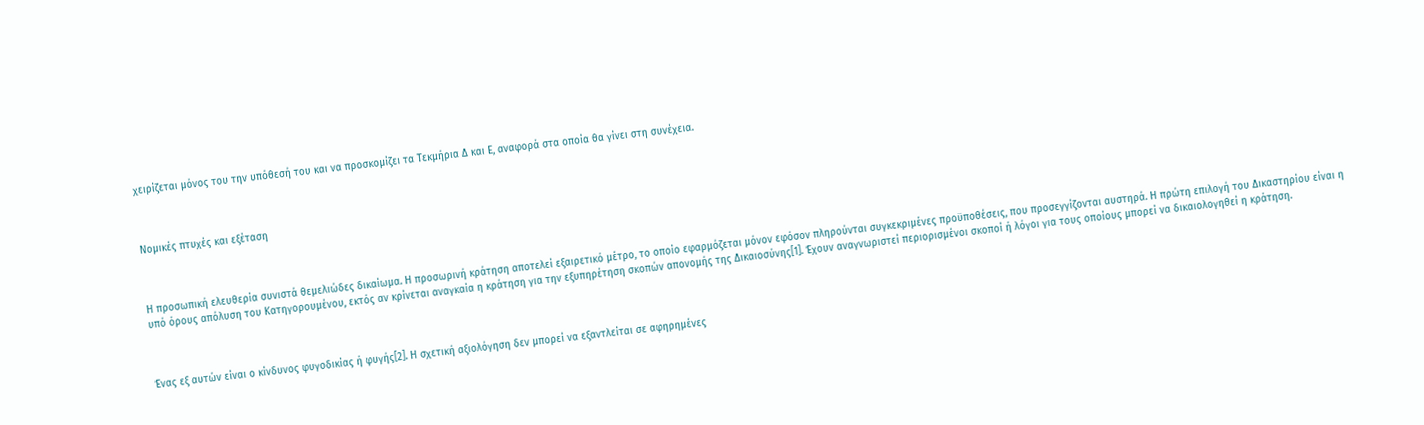χειρίζεται μόνος του την υπόθεσή του και να προσκομίζει τα Τεκμήρια Δ και Ε, αναφορά στα οποία θα γίνει στη συνέχεια.



Νομικές πτυχές και εξέταση



Η προσωπική ελευθερία συνιστά θεμελιώδες δικαίωμα. Η προσωρινή κράτηση αποτελεί εξαιρετικό μέτρο, το οποίο εφαρμόζεται μόνον εφόσον πληρούνται συγκεκριμένες προϋποθέσεις, που προσεγγίζονται αυστηρά. Η πρώτη επιλογή του Δικαστηρίου είναι η υπό όρους απόλυση του Κατηγορουμένου, εκτός αν κρίνεται αναγκαία η κράτηση για την εξυπηρέτηση σκοπών απονομής της Δικαιοσύνης[1]. Έχουν αναγνωριστεί περιορισμένοι σκοποί ή λόγοι για τους οποίους μπορεί να δικαιολογηθεί η κράτηση.



Ένας εξ αυτών είναι ο κίνδυνος φυγοδικίας ή φυγής[2]. Η σχετική αξιολόγηση δεν μπορεί να εξαντλείται σε αφηρημένες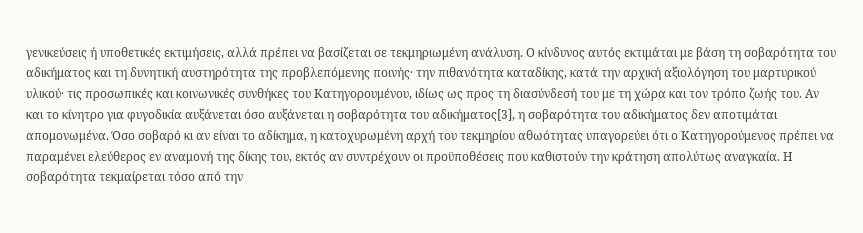γενικεύσεις ή υποθετικές εκτιμήσεις, αλλά πρέπει να βασίζεται σε τεκμηριωμένη ανάλυση. Ο κίνδυνος αυτός εκτιμάται με βάση τη σοβαρότητα του αδικήματος και τη δυνητική αυστηρότητα της προβλεπόμενης ποινής· την πιθανότητα καταδίκης, κατά την αρχική αξιολόγηση του μαρτυρικού υλικού· τις προσωπικές και κοινωνικές συνθήκες του Κατηγορουμένου, ιδίως ως προς τη διασύνδεσή του με τη χώρα και τον τρόπο ζωής του. Αν και το κίνητρο για φυγοδικία αυξάνεται όσο αυξάνεται η σοβαρότητα του αδικήματος[3], η σοβαρότητα του αδικήματος δεν αποτιμάται απομονωμένα. Όσο σοβαρό κι αν είναι το αδίκημα, η κατοχυρωμένη αρχή του τεκμηρίου αθωότητας υπαγορεύει ότι ο Κατηγορούμενος πρέπει να παραμένει ελεύθερος εν αναμονή της δίκης του, εκτός αν συντρέχουν οι προϋποθέσεις που καθιστούν την κράτηση απολύτως αναγκαία. Η σοβαρότητα τεκμαίρεται τόσο από την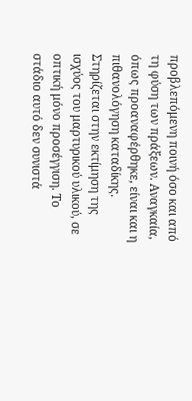προβλεπόμενη ποινή όσο και από τη φύση των πράξεων. Αναγκαία, όπως προαναφέρθηκε, είναι και η πιθανολόγηση καταδίκης. Στηρίζεται στην εκτίμηση της ισχύος του μαρτυρικού υλικού, σε οπτική μόνο προσέγγιση. Το στάδιο αυτό δεν συνιστά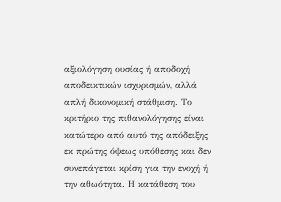αξιολόγηση ουσίας ή αποδοχή αποδεικτικών ισχυρισμών, αλλά απλή δικονομική στάθμιση. Το κριτήριο της πιθανολόγησης είναι κατώτερο από αυτό της απόδειξης εκ πρώτης όψεως υπόθεσης και δεν συνεπάγεται κρίση για την ενοχή ή την αθωότητα. Η κατάθεση του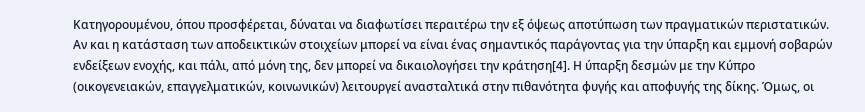Κατηγορουμένου, όπου προσφέρεται, δύναται να διαφωτίσει περαιτέρω την εξ όψεως αποτύπωση των πραγματικών περιστατικών. Αν και η κατάσταση των αποδεικτικών στοιχείων μπορεί να είναι ένας σημαντικός παράγοντας για την ύπαρξη και εμμονή σοβαρών ενδείξεων ενοχής, και πάλι, από μόνη της, δεν μπορεί να δικαιολογήσει την κράτηση[4]. Η ύπαρξη δεσμών με την Κύπρο (οικογενειακών, επαγγελματικών, κοινωνικών) λειτουργεί ανασταλτικά στην πιθανότητα φυγής και αποφυγής της δίκης. Όμως, οι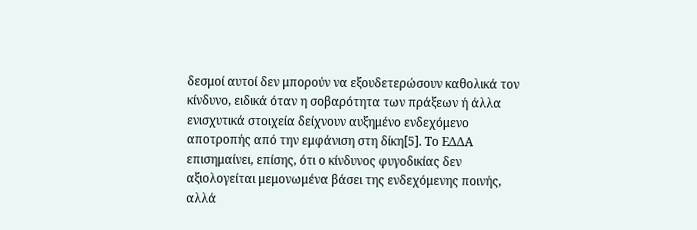δεσμοί αυτοί δεν μπορούν να εξουδετερώσουν καθολικά τον κίνδυνο, ειδικά όταν η σοβαρότητα των πράξεων ή άλλα ενισχυτικά στοιχεία δείχνουν αυξημένο ενδεχόμενο αποτροπής από την εμφάνιση στη δίκη[5]. Το ΕΔΔΑ επισημαίνει, επίσης, ότι ο κίνδυνος φυγοδικίας δεν αξιολογείται μεμονωμένα βάσει της ενδεχόμενης ποινής, αλλά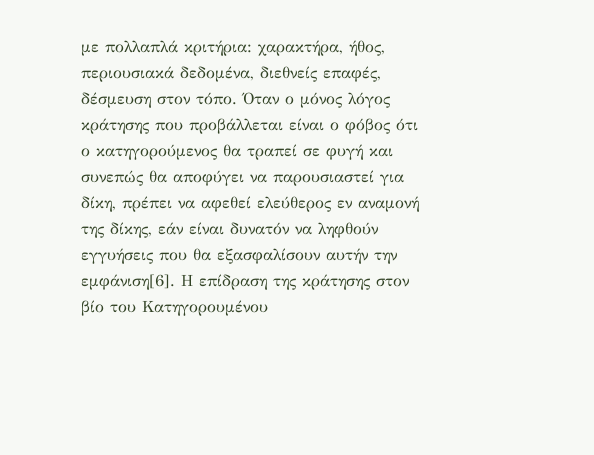με πολλαπλά κριτήρια: χαρακτήρα, ήθος, περιουσιακά δεδομένα, διεθνείς επαφές, δέσμευση στον τόπο. Όταν ο μόνος λόγος κράτησης που προβάλλεται είναι ο φόβος ότι ο κατηγορούμενος θα τραπεί σε φυγή και συνεπώς θα αποφύγει να παρουσιαστεί για δίκη, πρέπει να αφεθεί ελεύθερος εν αναμονή της δίκης, εάν είναι δυνατόν να ληφθούν εγγυήσεις που θα εξασφαλίσουν αυτήν την εμφάνιση[6]. Η επίδραση της κράτησης στον βίο του Κατηγορουμένου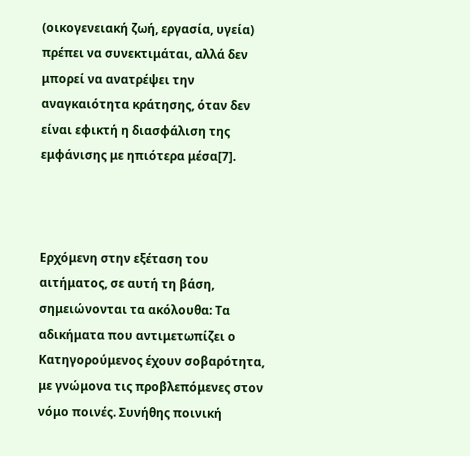(οικογενειακή ζωή, εργασία, υγεία) πρέπει να συνεκτιμάται, αλλά δεν μπορεί να ανατρέψει την αναγκαιότητα κράτησης, όταν δεν είναι εφικτή η διασφάλιση της εμφάνισης με ηπιότερα μέσα[7].



Ερχόμενη στην εξέταση του αιτήματος, σε αυτή τη βάση, σημειώνονται τα ακόλουθα: Τα αδικήματα που αντιμετωπίζει ο Κατηγορούμενος έχουν σοβαρότητα, με γνώμονα τις προβλεπόμενες στον νόμο ποινές. Συνήθης ποινική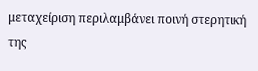μεταχείριση περιλαμβάνει ποινή στερητική της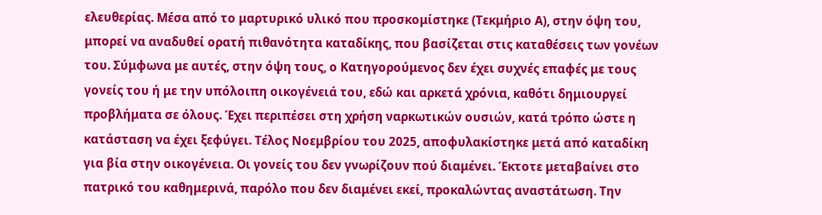ελευθερίας. Μέσα από το μαρτυρικό υλικό που προσκομίστηκε (Τεκμήριο Α), στην όψη του, μπορεί να αναδυθεί ορατή πιθανότητα καταδίκης, που βασίζεται στις καταθέσεις των γονέων του. Σύμφωνα με αυτές, στην όψη τους, ο Κατηγορούμενος δεν έχει συχνές επαφές με τους γονείς του ή με την υπόλοιπη οικογένειά του, εδώ και αρκετά χρόνια, καθότι δημιουργεί προβλήματα σε όλους. Έχει περιπέσει στη χρήση ναρκωτικών ουσιών, κατά τρόπο ώστε η κατάσταση να έχει ξεφύγει. Τέλος Νοεμβρίου του 2025, αποφυλακίστηκε μετά από καταδίκη για βία στην οικογένεια. Οι γονείς του δεν γνωρίζουν πού διαμένει. Έκτοτε μεταβαίνει στο πατρικό του καθημερινά, παρόλο που δεν διαμένει εκεί, προκαλώντας αναστάτωση. Την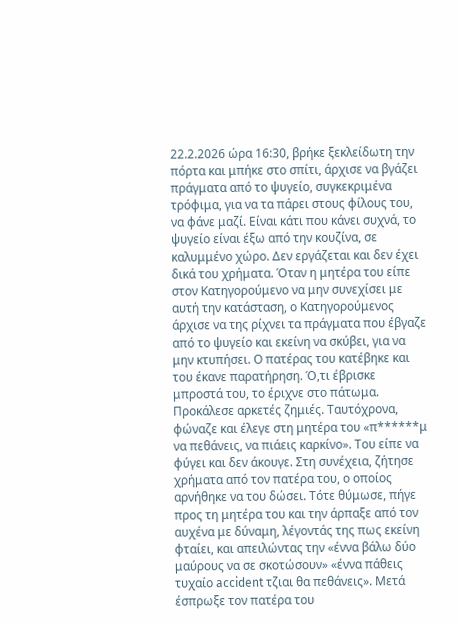22.2.2026 ώρα 16:30, βρήκε ξεκλείδωτη την πόρτα και μπήκε στο σπίτι, άρχισε να βγάζει πράγματα από το ψυγείο, συγκεκριμένα τρόφιμα, για να τα πάρει στους φίλους του, να φάνε μαζί. Είναι κάτι που κάνει συχνά, το ψυγείο είναι έξω από την κουζίνα, σε καλυμμένο χώρο. Δεν εργάζεται και δεν έχει δικά του χρήματα. Όταν η μητέρα του είπε στον Κατηγορούμενο να μην συνεχίσει με αυτή την κατάσταση, ο Κατηγορούμενος άρχισε να της ρίχνει τα πράγματα που έβγαζε από το ψυγείο και εκείνη να σκύβει, για να μην κτυπήσει. Ο πατέρας του κατέβηκε και του έκανε παρατήρηση. Ό,τι έβρισκε μπροστά του, το έριχνε στο πάτωμα. Προκάλεσε αρκετές ζημιές. Ταυτόχρονα, φώναζε και έλεγε στη μητέρα του «π******μ να πεθάνεις, να πιάεις καρκίνο». Του είπε να φύγει και δεν άκουγε. Στη συνέχεια, ζήτησε χρήματα από τον πατέρα του, ο οποίος αρνήθηκε να του δώσει. Τότε θύμωσε, πήγε προς τη μητέρα του και την άρπαξε από τον αυχένα με δύναμη, λέγοντάς της πως εκείνη φταίει, και απειλώντας την «έννα βάλω δύο μαύρους να σε σκοτώσουν» «έννα πάθεις τυχαίο accident τζιαι θα πεθάνεις». Μετά έσπρωξε τον πατέρα του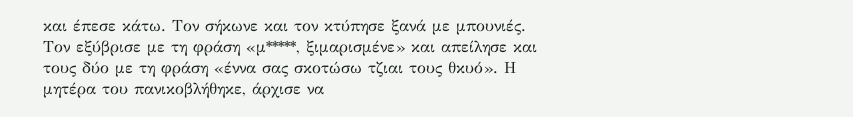και έπεσε κάτω. Τον σήκωνε και τον κτύπησε ξανά με μπουνιές. Τον εξύβρισε με τη φράση «μ*****, ξιμαρισμένε» και απείλησε και τους δύο με τη φράση «έννα σας σκοτώσω τζιαι τους θκυό». Η μητέρα του πανικοβλήθηκε, άρχισε να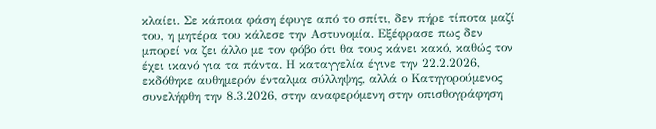κλαίει. Σε κάποια φάση έφυγε από το σπίτι, δεν πήρε τίποτα μαζί του, η μητέρα του κάλεσε την Αστυνομία. Εξέφρασε πως δεν μπορεί να ζει άλλο με τον φόβο ότι θα τους κάνει κακό, καθώς τον έχει ικανό για τα πάντα. Η καταγγελία έγινε την 22.2.2026, εκδόθηκε αυθημερόν ένταλμα σύλληψης, αλλά ο Κατηγορούμενος συνελήφθη την 8.3.2026, στην αναφερόμενη στην οπισθογράφηση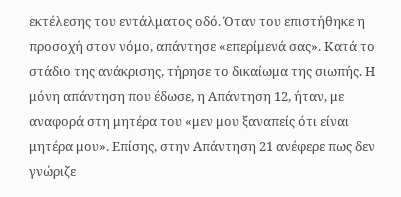εκτέλεσης του εντάλματος οδό. Όταν του επιστήθηκε η προσοχή στον νόμο, απάντησε «επερίμενά σας». Κατά το στάδιο της ανάκρισης, τήρησε το δικαίωμα της σιωπής. Η μόνη απάντηση που έδωσε, η Απάντηση 12, ήταν, με αναφορά στη μητέρα του «μεν μου ξαναπείς ότι είναι μητέρα μου». Επίσης, στην Απάντηση 21 ανέφερε πως δεν γνώριζε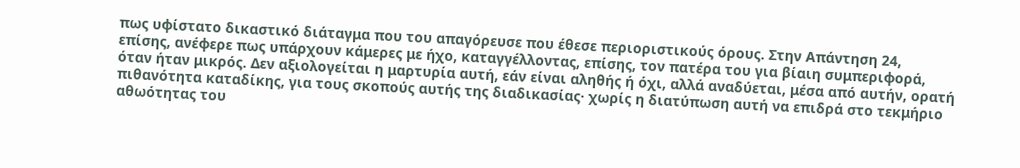πως υφίστατο δικαστικό διάταγμα που του απαγόρευσε που έθεσε περιοριστικούς όρους. Στην Απάντηση 24, επίσης, ανέφερε πως υπάρχουν κάμερες με ήχο, καταγγέλλοντας, επίσης, τον πατέρα του για βίαιη συμπεριφορά, όταν ήταν μικρός. Δεν αξιολογείται η μαρτυρία αυτή, εάν είναι αληθής ή όχι, αλλά αναδύεται, μέσα από αυτήν, ορατή πιθανότητα καταδίκης, για τους σκοπούς αυτής της διαδικασίας· χωρίς η διατύπωση αυτή να επιδρά στο τεκμήριο αθωότητας του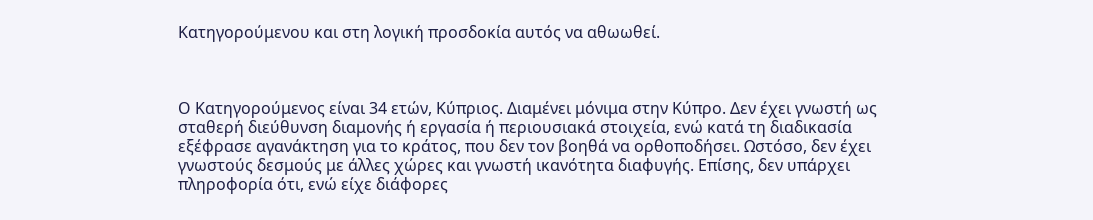Κατηγορούμενου και στη λογική προσδοκία αυτός να αθωωθεί.



Ο Κατηγορούμενος είναι 34 ετών, Κύπριος. Διαμένει μόνιμα στην Κύπρο. Δεν έχει γνωστή ως σταθερή διεύθυνση διαμονής ή εργασία ή περιουσιακά στοιχεία, ενώ κατά τη διαδικασία εξέφρασε αγανάκτηση για το κράτος, που δεν τον βοηθά να ορθοποδήσει. Ωστόσο, δεν έχει γνωστούς δεσμούς με άλλες χώρες και γνωστή ικανότητα διαφυγής. Επίσης, δεν υπάρχει πληροφορία ότι, ενώ είχε διάφορες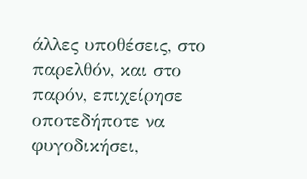άλλες υποθέσεις, στο παρελθόν, και στο παρόν, επιχείρησε οποτεδήποτε να φυγοδικήσει,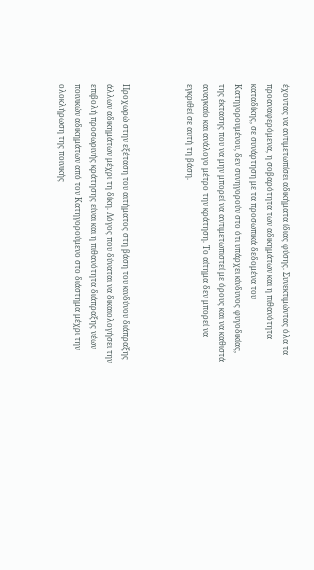έχοντας να αντιμετωπίσει αδικήματα ίδιας φύσης. Συνεκτιμώντας όλα τα προαναφερόμενα, η σοβαρότητα των αδικημάτων και η πιθανότητα καταδίκης, σε συνάρτηση με τα προσωπικά δεδομένα του Κατηγορουμένου, δεν συνηγορούν στο ότι υπάρχει κίνδυνος φυγοδικίας, της έκτασης που να μην μπορεί να αντιμετωπιστεί με όρους και να καθιστά αναγκαίο και ανάλογο μέτρο την κράτηση. Το αίτημα δεν μπορεί να εγκριθεί σε αυτή τη βάση.



Προχωρώ στην εξέταση του αιτήματος στη βάση του κινδύνου διάπραξης άλλων αδικημάτων μέχρι τη δίκη. Λόγος που δύναται να δικαιολογήσει την επιβολή προσωρινής κράτησης είναι και η πιθανότητα διάπραξης νέων ποινικών αδικημάτων από τον Κατηγορούμενο στο διάστημα μέχρι την ολοκλήρωση της ποινικής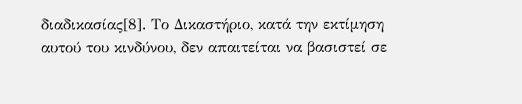διαδικασίας[8]. Το Δικαστήριο, κατά την εκτίμηση αυτού του κινδύνου, δεν απαιτείται να βασιστεί σε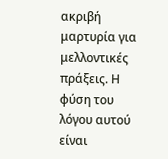ακριβή μαρτυρία για μελλοντικές πράξεις. Η φύση του λόγου αυτού είναι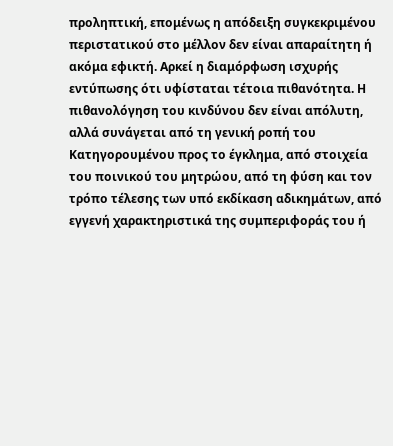προληπτική, επομένως η απόδειξη συγκεκριμένου περιστατικού στο μέλλον δεν είναι απαραίτητη ή ακόμα εφικτή. Αρκεί η διαμόρφωση ισχυρής εντύπωσης ότι υφίσταται τέτοια πιθανότητα. Η πιθανολόγηση του κινδύνου δεν είναι απόλυτη, αλλά συνάγεται από τη γενική ροπή του Κατηγορουμένου προς το έγκλημα, από στοιχεία του ποινικού του μητρώου, από τη φύση και τον τρόπο τέλεσης των υπό εκδίκαση αδικημάτων, από εγγενή χαρακτηριστικά της συμπεριφοράς του ή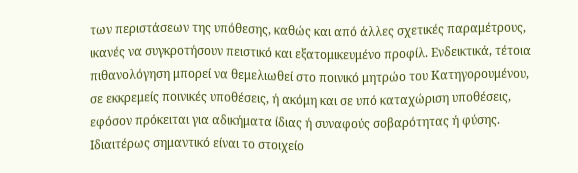των περιστάσεων της υπόθεσης, καθώς και από άλλες σχετικές παραμέτρους, ικανές να συγκροτήσουν πειστικό και εξατομικευμένο προφίλ. Ενδεικτικά, τέτοια πιθανολόγηση μπορεί να θεμελιωθεί στο ποινικό μητρώο του Κατηγορουμένου, σε εκκρεμείς ποινικές υποθέσεις, ή ακόμη και σε υπό καταχώριση υποθέσεις, εφόσον πρόκειται για αδικήματα ίδιας ή συναφούς σοβαρότητας ή φύσης. Ιδιαιτέρως σημαντικό είναι το στοιχείο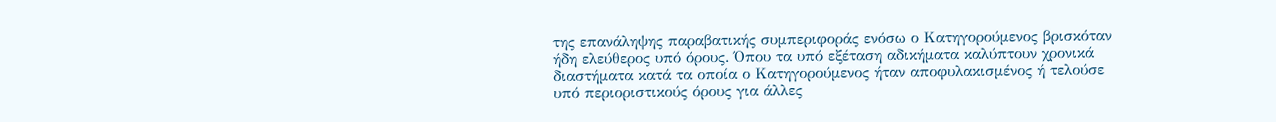της επανάληψης παραβατικής συμπεριφοράς ενόσω ο Κατηγορούμενος βρισκόταν ήδη ελεύθερος υπό όρους. Όπου τα υπό εξέταση αδικήματα καλύπτουν χρονικά διαστήματα κατά τα οποία ο Κατηγορούμενος ήταν αποφυλακισμένος ή τελούσε υπό περιοριστικούς όρους για άλλες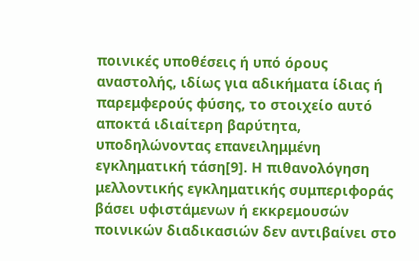ποινικές υποθέσεις ή υπό όρους αναστολής, ιδίως για αδικήματα ίδιας ή παρεμφερούς φύσης, το στοιχείο αυτό αποκτά ιδιαίτερη βαρύτητα, υποδηλώνοντας επανειλημμένη εγκληματική τάση[9]. Η πιθανολόγηση μελλοντικής εγκληματικής συμπεριφοράς βάσει υφιστάμενων ή εκκρεμουσών ποινικών διαδικασιών δεν αντιβαίνει στο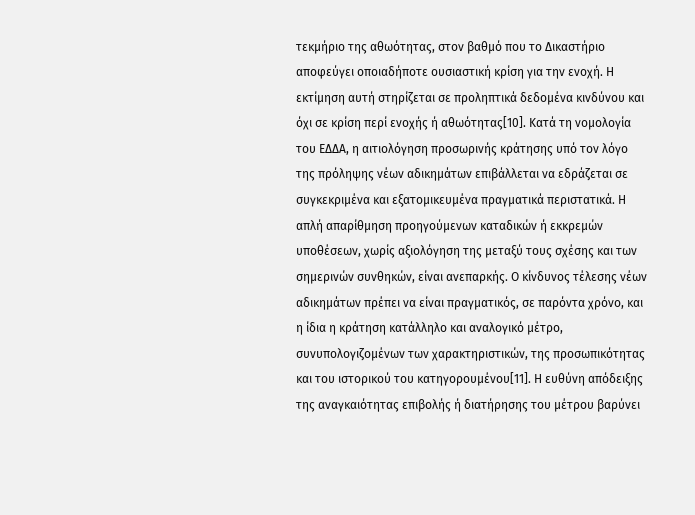τεκμήριο της αθωότητας, στον βαθμό που το Δικαστήριο αποφεύγει οποιαδήποτε ουσιαστική κρίση για την ενοχή. Η εκτίμηση αυτή στηρίζεται σε προληπτικά δεδομένα κινδύνου και όχι σε κρίση περί ενοχής ή αθωότητας[10]. Κατά τη νομολογία του ΕΔΔΑ, η αιτιολόγηση προσωρινής κράτησης υπό τον λόγο της πρόληψης νέων αδικημάτων επιβάλλεται να εδράζεται σε συγκεκριμένα και εξατομικευμένα πραγματικά περιστατικά. Η απλή απαρίθμηση προηγούμενων καταδικών ή εκκρεμών υποθέσεων, χωρίς αξιολόγηση της μεταξύ τους σχέσης και των σημερινών συνθηκών, είναι ανεπαρκής. Ο κίνδυνος τέλεσης νέων αδικημάτων πρέπει να είναι πραγματικός, σε παρόντα χρόνο, και η ίδια η κράτηση κατάλληλο και αναλογικό μέτρο, συνυπολογιζομένων των χαρακτηριστικών, της προσωπικότητας και του ιστορικού του κατηγορουμένου[11]. Η ευθύνη απόδειξης της αναγκαιότητας επιβολής ή διατήρησης του μέτρου βαρύνει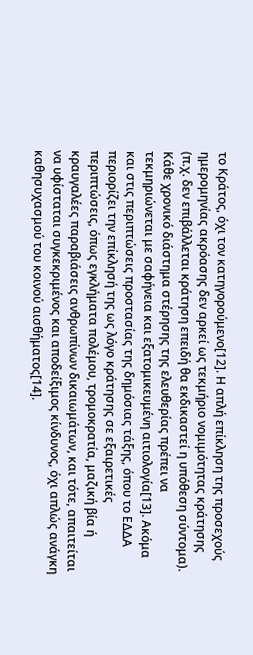το Κράτος, όχι τον κατηγορούμενο[12]. Η απλή επίκληση της προσεχούς ημερομηνίας ακρόασης δεν αρκεί ως τεκμήριο νομιμότητας κράτησης (π.χ. δεν επιβάλλεται κράτηση επειδή θα εκδικαστεί η υπόθεση σύντομα). Κάθε χρονικό διάστημα στέρησης της ελευθερίας πρέπει να τεκμηριώνεται με σαφήνεια και εξατομικευμένη αιτιολογία[13]. Ακόμα και στις περιπτώσεις προστασίας της δημόσιας τάξης, όπου το ΕΔΔΑ περιορίζει την επίκλησή της ως λόγο κράτησης σε εξαιρετικές περιπτώσεις, όπως εγκλήματα πολέμου, τρομοκρατία, μαζική βία ή κραυγαλέες παραβιάσεις ανθρωπίνων δικαιωμάτων, και τότε, απαιτείται να υφίσταται συγκεκριμένος και αποδείξιμος κίνδυνος, όχι απλώς ανάγκη καθησυχασμού του κοινού αισθήματος[14].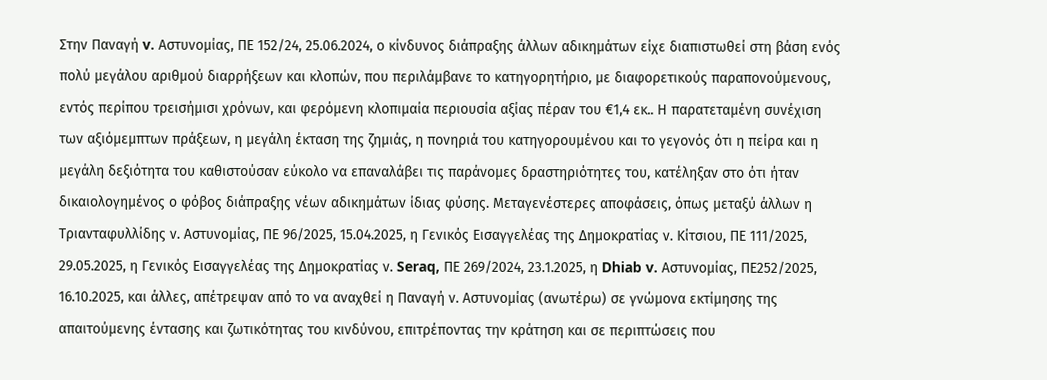Στην Παναγή v. Αστυνομίας, ΠΕ 152/24, 25.06.2024, ο κίνδυνος διάπραξης άλλων αδικημάτων είχε διαπιστωθεί στη βάση ενός πολύ μεγάλου αριθμού διαρρήξεων και κλοπών, που περιλάμβανε το κατηγορητήριο, με διαφορετικούς παραπονούμενους, εντός περίπου τρεισήμισι χρόνων, και φερόμενη κλοπιμαία περιουσία αξίας πέραν του €1,4 εκ.. Η παρατεταμένη συνέχιση των αξιόμεμπτων πράξεων, η μεγάλη έκταση της ζημιάς, η πονηριά του κατηγορουμένου και το γεγονός ότι η πείρα και η μεγάλη δεξιότητα του καθιστούσαν εύκολο να επαναλάβει τις παράνομες δραστηριότητες του, κατέληξαν στο ότι ήταν δικαιολογημένος ο φόβος διάπραξης νέων αδικημάτων ίδιας φύσης. Μεταγενέστερες αποφάσεις, όπως μεταξύ άλλων η Τριανταφυλλίδης ν. Αστυνομίας, ΠΕ 96/2025, 15.04.2025, η Γενικός Εισαγγελέας της Δημοκρατίας ν. Κίτσιου, ΠΕ 111/2025, 29.05.2025, η Γενικός Εισαγγελέας της Δημοκρατίας ν. Seraq, ΠΕ 269/2024, 23.1.2025, η Dhiab v. Αστυνομίας, ΠΕ252/2025, 16.10.2025, και άλλες, απέτρεψαν από το να αναχθεί η Παναγή ν. Αστυνομίας (ανωτέρω) σε γνώμονα εκτίμησης της απαιτούμενης έντασης και ζωτικότητας του κινδύνου, επιτρέποντας την κράτηση και σε περιπτώσεις που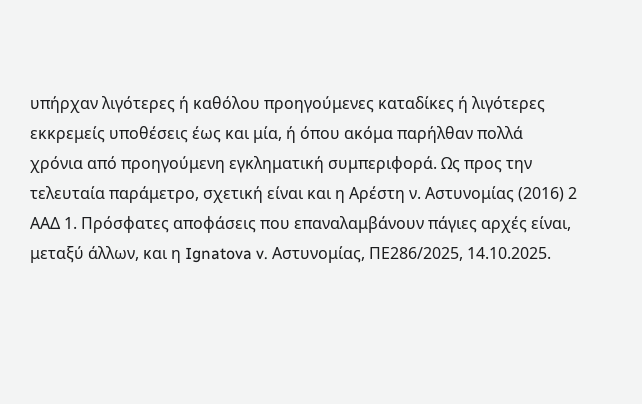υπήρχαν λιγότερες ή καθόλου προηγούμενες καταδίκες ή λιγότερες εκκρεμείς υποθέσεις έως και μία, ή όπου ακόμα παρήλθαν πολλά χρόνια από προηγούμενη εγκληματική συμπεριφορά. Ως προς την τελευταία παράμετρο, σχετική είναι και η Αρέστη ν. Αστυνομίας (2016) 2 ΑΑΔ 1. Πρόσφατες αποφάσεις που επαναλαμβάνουν πάγιες αρχές είναι, μεταξύ άλλων, και η Ignatova v. Αστυνομίας, ΠΕ286/2025, 14.10.2025.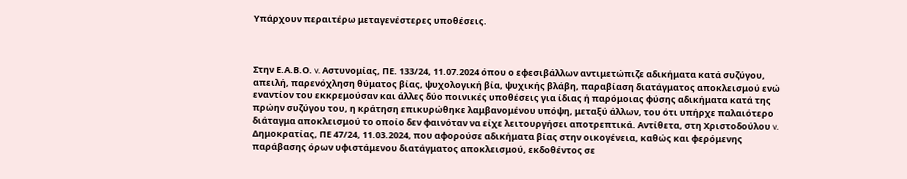Υπάρχουν περαιτέρω μεταγενέστερες υποθέσεις.



Στην Ε.Α.Β.Ο. v. Αστυνομίας, ΠΕ. 133/24, 11.07.2024 όπου ο εφεσιβάλλων αντιμετώπιζε αδικήματα κατά συζύγου, απειλή, παρενόχληση θύματος βίας, ψυχολογική βία, ψυχικής βλάβη, παραβίαση διατάγματος αποκλεισμού ενώ εναντίον του εκκρεμούσαν και άλλες δύο ποινικές υποθέσεις για ίδιας ή παρόμοιας φύσης αδικήματα κατά της πρώην συζύγου του, η κράτηση επικυρώθηκε λαμβανομένου υπόψη, μεταξύ άλλων, του ότι υπήρχε παλαιότερο διάταγμα αποκλεισμού το οποίο δεν φαινόταν να είχε λειτουργήσει αποτρεπτικά. Αντίθετα, στη Χριστοδούλου v. Δημοκρατίας, ΠΕ 47/24, 11.03.2024, που αφορούσε αδικήματα βίας στην οικογένεια, καθώς και φερόμενης παράβασης όρων υφιστάμενου διατάγματος αποκλεισμού, εκδοθέντος σε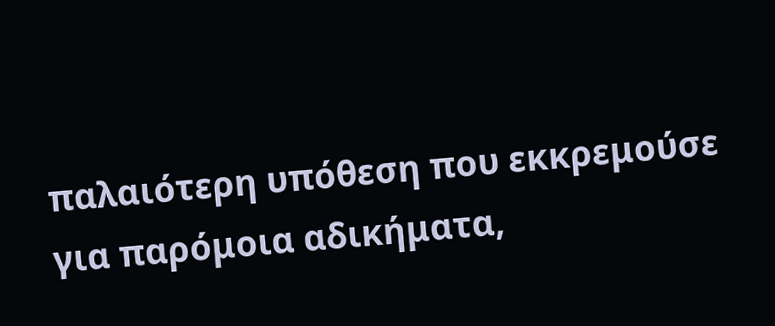παλαιότερη υπόθεση που εκκρεμούσε για παρόμοια αδικήματα,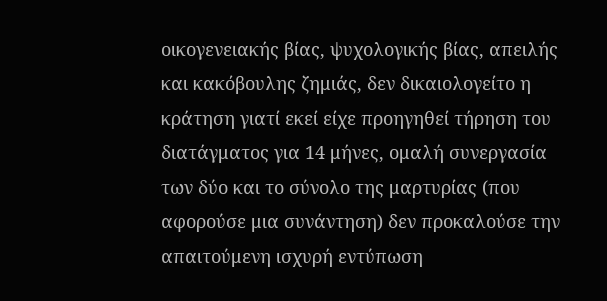οικογενειακής βίας, ψυχολογικής βίας, απειλής και κακόβουλης ζημιάς, δεν δικαιολογείτο η κράτηση γιατί εκεί είχε προηγηθεί τήρηση του διατάγματος για 14 μήνες, ομαλή συνεργασία των δύο και το σύνολο της μαρτυρίας (που αφορούσε μια συνάντηση) δεν προκαλούσε την απαιτούμενη ισχυρή εντύπωση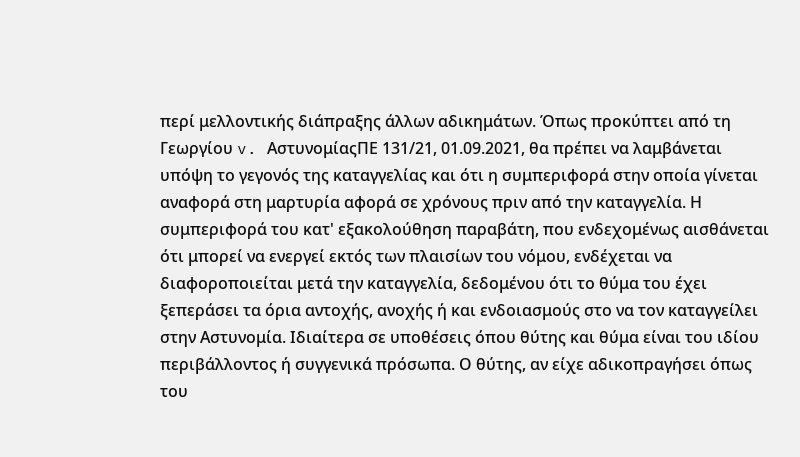περί μελλοντικής διάπραξης άλλων αδικημάτων. Όπως προκύπτει από τη Γεωργίου v. ΑστυνομίαςΠΕ 131/21, 01.09.2021, θα πρέπει να λαμβάνεται υπόψη το γεγονός της καταγγελίας και ότι η συμπεριφορά στην οποία γίνεται αναφορά στη μαρτυρία αφορά σε χρόνους πριν από την καταγγελία. Η συμπεριφορά του κατ' εξακολούθηση παραβάτη, που ενδεχομένως αισθάνεται ότι μπορεί να ενεργεί εκτός των πλαισίων του νόμου, ενδέχεται να διαφοροποιείται μετά την καταγγελία, δεδομένου ότι το θύμα του έχει ξεπεράσει τα όρια αντοχής, ανοχής ή και ενδοιασμούς στο να τον καταγγείλει στην Αστυνομία. Ιδιαίτερα σε υποθέσεις όπου θύτης και θύμα είναι του ιδίου περιβάλλοντος ή συγγενικά πρόσωπα. Ο θύτης, αν είχε αδικοπραγήσει όπως του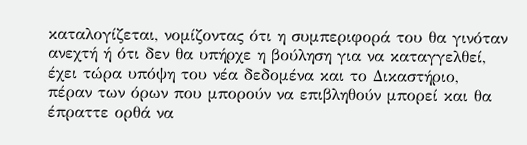καταλογίζεται, νομίζοντας ότι η συμπεριφορά του θα γινόταν ανεχτή ή ότι δεν θα υπήρχε η βούληση για να καταγγελθεί, έχει τώρα υπόψη του νέα δεδομένα και το Δικαστήριο, πέραν των όρων που μπορούν να επιβληθούν μπορεί και θα έπραττε ορθά να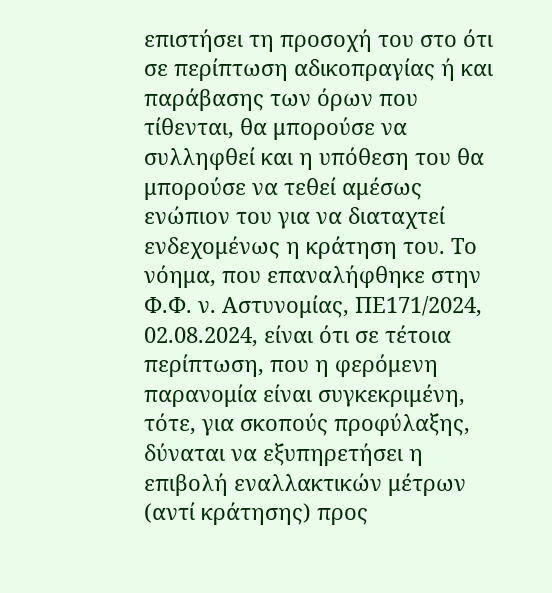επιστήσει τη προσοχή του στο ότι σε περίπτωση αδικοπραγίας ή και παράβασης των όρων που τίθενται, θα μπορούσε να συλληφθεί και η υπόθεση του θα μπορούσε να τεθεί αμέσως ενώπιον του για να διαταχτεί ενδεχομένως η κράτηση του. Το νόημα, που επαναλήφθηκε στην Φ.Φ. ν. Αστυνομίας, ΠΕ171/2024, 02.08.2024, είναι ότι σε τέτοια περίπτωση, που η φερόμενη παρανομία είναι συγκεκριμένη, τότε, για σκοπούς προφύλαξης, δύναται να εξυπηρετήσει η επιβολή εναλλακτικών μέτρων (αντί κράτησης) προς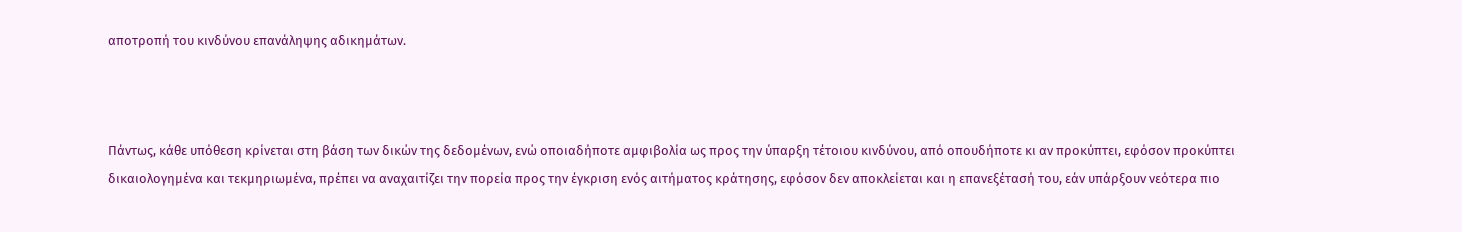αποτροπή του κινδύνου επανάληψης αδικημάτων.



Πάντως, κάθε υπόθεση κρίνεται στη βάση των δικών της δεδομένων, ενώ οποιαδήποτε αμφιβολία ως προς την ύπαρξη τέτοιου κινδύνου, από οπουδήποτε κι αν προκύπτει, εφόσον προκύπτει δικαιολογημένα και τεκμηριωμένα, πρέπει να αναχαιτίζει την πορεία προς την έγκριση ενός αιτήματος κράτησης, εφόσον δεν αποκλείεται και η επανεξέτασή του, εάν υπάρξουν νεότερα πιο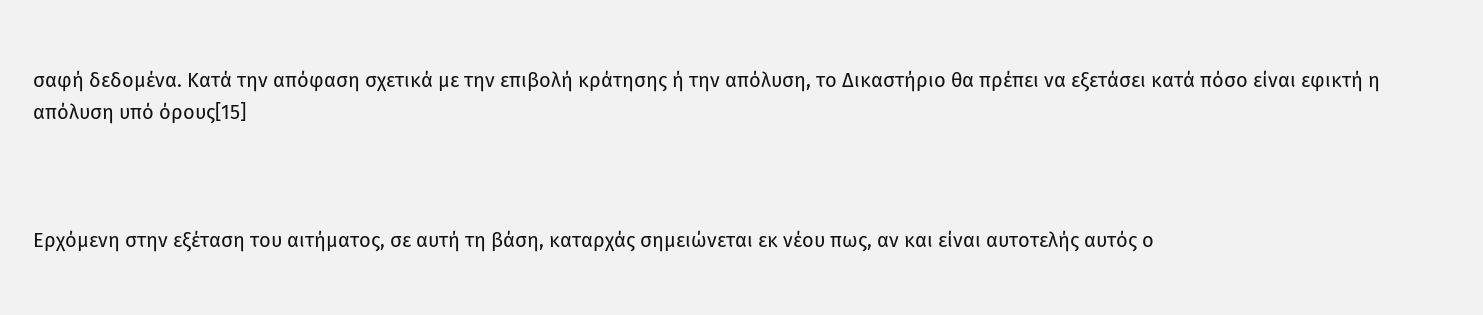σαφή δεδομένα. Κατά την απόφαση σχετικά με την επιβολή κράτησης ή την απόλυση, το Δικαστήριο θα πρέπει να εξετάσει κατά πόσο είναι εφικτή η απόλυση υπό όρους[15]



Ερχόμενη στην εξέταση του αιτήματος, σε αυτή τη βάση, καταρχάς σημειώνεται εκ νέου πως, αν και είναι αυτοτελής αυτός ο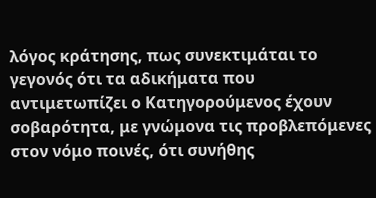λόγος κράτησης, πως συνεκτιμάται το γεγονός ότι τα αδικήματα που αντιμετωπίζει ο Κατηγορούμενος έχουν σοβαρότητα, με γνώμονα τις προβλεπόμενες στον νόμο ποινές, ότι συνήθης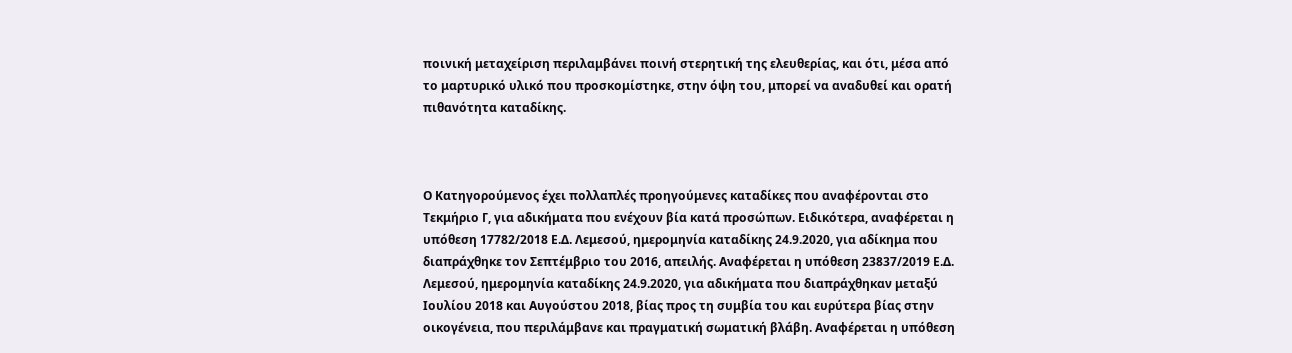ποινική μεταχείριση περιλαμβάνει ποινή στερητική της ελευθερίας, και ότι, μέσα από το μαρτυρικό υλικό που προσκομίστηκε, στην όψη του, μπορεί να αναδυθεί και ορατή πιθανότητα καταδίκης.



Ο Κατηγορούμενος έχει πολλαπλές προηγούμενες καταδίκες που αναφέρονται στο Τεκμήριο Γ, για αδικήματα που ενέχουν βία κατά προσώπων. Ειδικότερα, αναφέρεται η υπόθεση 17782/2018 Ε.Δ. Λεμεσού, ημερομηνία καταδίκης 24.9.2020, για αδίκημα που διαπράχθηκε τον Σεπτέμβριο του 2016, απειλής. Αναφέρεται η υπόθεση 23837/2019 Ε.Δ. Λεμεσού, ημερομηνία καταδίκης 24.9.2020, για αδικήματα που διαπράχθηκαν μεταξύ Ιουλίου 2018 και Αυγούστου 2018, βίας προς τη συμβία του και ευρύτερα βίας στην οικογένεια, που περιλάμβανε και πραγματική σωματική βλάβη. Αναφέρεται η υπόθεση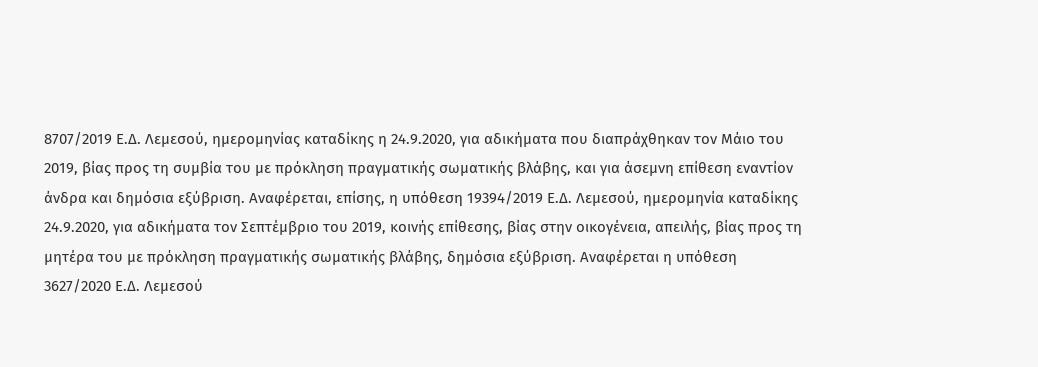8707/2019 Ε.Δ. Λεμεσού, ημερομηνίας καταδίκης η 24.9.2020, για αδικήματα που διαπράχθηκαν τον Μάιο του 2019, βίας προς τη συμβία του με πρόκληση πραγματικής σωματικής βλάβης, και για άσεμνη επίθεση εναντίον άνδρα και δημόσια εξύβριση. Αναφέρεται, επίσης, η υπόθεση 19394/2019 Ε.Δ. Λεμεσού, ημερομηνία καταδίκης 24.9.2020, για αδικήματα τον Σεπτέμβριο του 2019, κοινής επίθεσης, βίας στην οικογένεια, απειλής, βίας προς τη μητέρα του με πρόκληση πραγματικής σωματικής βλάβης, δημόσια εξύβριση. Αναφέρεται η υπόθεση 3627/2020 Ε.Δ. Λεμεσού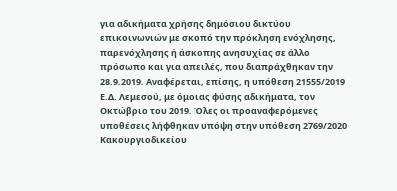για αδικήματα χρήσης δημόσιου δικτύου επικοινωνιών με σκοπό την πρόκληση ενόχλησης, παρενόχλησης ή άσκοπης ανησυχίας σε άλλο πρόσωπο και για απειλές, που διαπράχθηκαν την 28.9.2019. Αναφέρεται, επίσης, η υπόθεση 21555/2019 Ε.Δ. Λεμεσού, με όμοιας φύσης αδικήματα, τον Οκτώβριο του 2019. Όλες οι προαναφερόμενες υποθέσεις λήφθηκαν υπόψη στην υπόθεση 2769/2020 Κακουργιοδικείου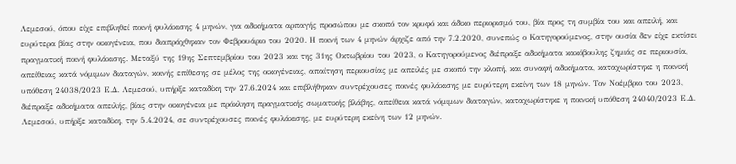Λεμεσού, όπου είχε επιβληθεί ποινή φυλάκισης 4 μηνών, για αδικήματα αρπαγής προσώπου με σκοπό τον κρυφό και άδικο περιορισμό του, βία προς τη συμβία του και απειλή, και ευρύτερα βίας στην οικογένεια, που διαπράχθηκαν τον Φεβρουάριο του 2020. Η ποινή των 4 μηνών άρχιζε από την 7.2.2020, συνεπώς ο Κατηγορούμενος, στην ουσία δεν είχε εκτίσει πραγματική ποινή φυλάκισης. Μεταξύ της 19ης Σεπτεμβρίου του 2023 και της 31ης Οκτωβρίου του 2023, ο Κατηγορούμενος διέπραξε αδικήματα κακόβουλης ζημιάς σε περιουσία, απείθειας κατά νόμιμων διαταγών, κοινής επίθεσης σε μέλος της οικογένειας, απαίτηση περιουσίας με απειλές με σκοπό την κλοπή, και συναφή αδικήματα, καταχωρίστηκε η ποινική υπόθεση 24038/2023 Ε.Δ. Λεμεσού, υπήρξε καταδίκη την 27.6.2024 και επιβλήθηκαν συντρέχουσες ποινές φυλάκισης με ευρύτερη εκείνη των 18 μηνών. Τον Νοέμβριο του 2023, διέπραξε αδικήματα απειλής, βίας στην οικογένεια με πρόκληση πραγματικής σωματικής βλάβης, απείθεια κατά νόμιμων διαταγών, καταχωρίστηκε η ποινική υπόθεση 24040/2023 Ε.Δ. Λεμεσού, υπήρξε καταδίκη, την 5.4.2024, σε συντρέχουσες ποινές φυλάκισης, με ευρύτερη εκείνη των 12 μηνών.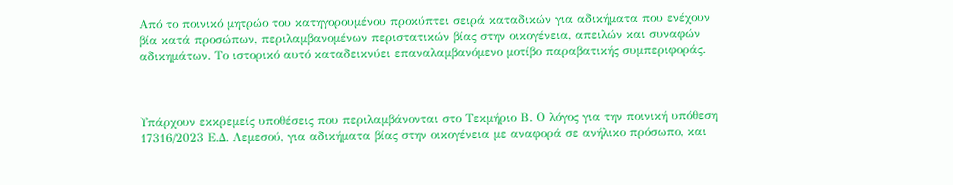Από το ποινικό μητρώο του κατηγορουμένου προκύπτει σειρά καταδικών για αδικήματα που ενέχουν βία κατά προσώπων, περιλαμβανομένων περιστατικών βίας στην οικογένεια, απειλών και συναφών αδικημάτων. Το ιστορικό αυτό καταδεικνύει επαναλαμβανόμενο μοτίβο παραβατικής συμπεριφοράς.



Υπάρχουν εκκρεμείς υποθέσεις που περιλαμβάνονται στο Τεκμήριο Β. Ο λόγος για την ποινική υπόθεση 17316/2023 Ε.Δ. Λεμεσού, για αδικήματα βίας στην οικογένεια με αναφορά σε ανήλικο πρόσωπο, και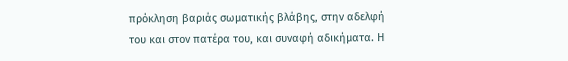πρόκληση βαριάς σωματικής βλάβης, στην αδελφή του και στον πατέρα του, και συναφή αδικήματα. Η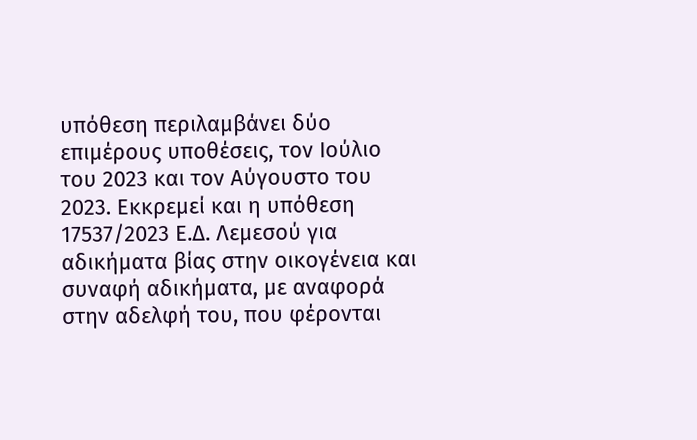υπόθεση περιλαμβάνει δύο επιμέρους υποθέσεις, τον Ιούλιο του 2023 και τον Αύγουστο του 2023. Εκκρεμεί και η υπόθεση 17537/2023 Ε.Δ. Λεμεσού για αδικήματα βίας στην οικογένεια και συναφή αδικήματα, με αναφορά στην αδελφή του, που φέρονται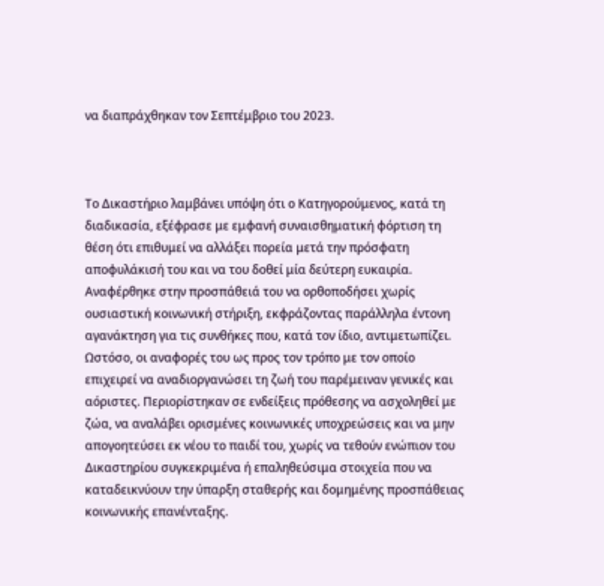να διαπράχθηκαν τον Σεπτέμβριο του 2023.



Το Δικαστήριο λαμβάνει υπόψη ότι ο Κατηγορούμενος, κατά τη διαδικασία, εξέφρασε με εμφανή συναισθηματική φόρτιση τη θέση ότι επιθυμεί να αλλάξει πορεία μετά την πρόσφατη αποφυλάκισή του και να του δοθεί μία δεύτερη ευκαιρία. Αναφέρθηκε στην προσπάθειά του να ορθοποδήσει χωρίς ουσιαστική κοινωνική στήριξη, εκφράζοντας παράλληλα έντονη αγανάκτηση για τις συνθήκες που, κατά τον ίδιο, αντιμετωπίζει. Ωστόσο, οι αναφορές του ως προς τον τρόπο με τον οποίο επιχειρεί να αναδιοργανώσει τη ζωή του παρέμειναν γενικές και αόριστες. Περιορίστηκαν σε ενδείξεις πρόθεσης να ασχοληθεί με ζώα, να αναλάβει ορισμένες κοινωνικές υποχρεώσεις και να μην απογοητεύσει εκ νέου το παιδί του, χωρίς να τεθούν ενώπιον του Δικαστηρίου συγκεκριμένα ή επαληθεύσιμα στοιχεία που να καταδεικνύουν την ύπαρξη σταθερής και δομημένης προσπάθειας κοινωνικής επανένταξης.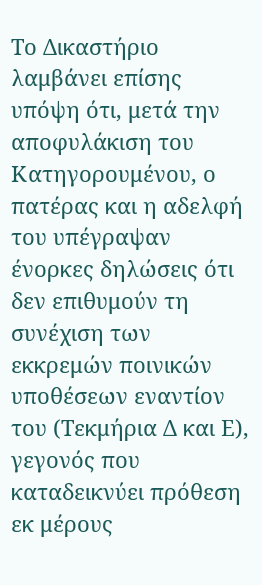Το Δικαστήριο λαμβάνει επίσης υπόψη ότι, μετά την αποφυλάκιση του Κατηγορουμένου, ο πατέρας και η αδελφή του υπέγραψαν ένορκες δηλώσεις ότι δεν επιθυμούν τη συνέχιση των εκκρεμών ποινικών υποθέσεων εναντίον του (Τεκμήρια Δ και Ε), γεγονός που καταδεικνύει πρόθεση εκ μέρους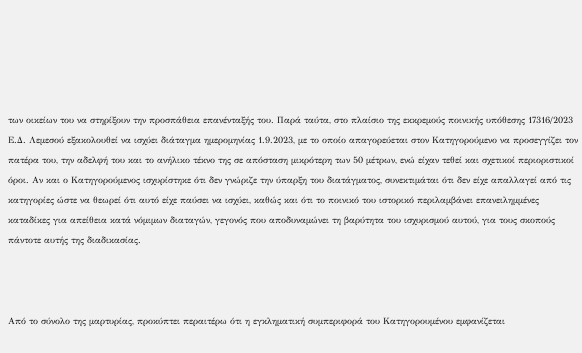των οικείων του να στηρίξουν την προσπάθεια επανένταξής του. Παρά ταύτα, στο πλαίσιο της εκκρεμούς ποινικής υπόθεσης 17316/2023 Ε.Δ. Λεμεσού εξακολουθεί να ισχύει διάταγμα ημερομηνίας 1.9.2023, με το οποίο απαγορεύεται στον Κατηγορούμενο να προσεγγίζει τον πατέρα του, την αδελφή του και το ανήλικο τέκνο της σε απόσταση μικρότερη των 50 μέτρων, ενώ είχαν τεθεί και σχετικοί περιοριστικοί όροι. Αν και ο Κατηγορούμενος ισχυρίστηκε ότι δεν γνώριζε την ύπαρξη του διατάγματος, συνεκτιμάται ότι δεν είχε απαλλαγεί από τις κατηγορίες ώστε να θεωρεί ότι αυτό είχε παύσει να ισχύει, καθώς και ότι το ποινικό του ιστορικό περιλαμβάνει επανειλημμένες καταδίκες για απείθεια κατά νόμιμων διαταγών, γεγονός που αποδυναμώνει τη βαρύτητα του ισχυρισμού αυτού, για τους σκοπούς πάντοτε αυτής της διαδικασίας.



Από το σύνολο της μαρτυρίας, προκύπτει περαιτέρω ότι η εγκληματική συμπεριφορά του Κατηγορουμένου εμφανίζεται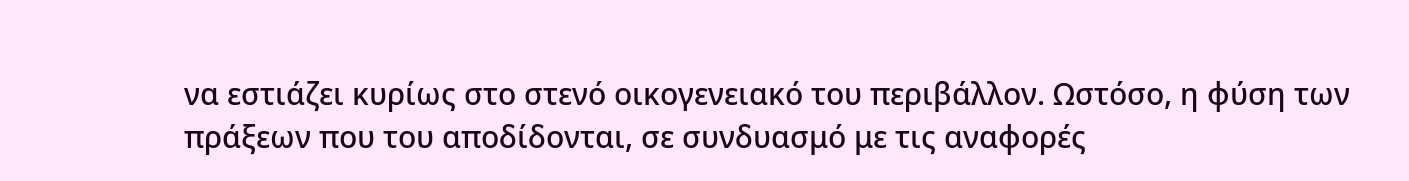να εστιάζει κυρίως στο στενό οικογενειακό του περιβάλλον. Ωστόσο, η φύση των πράξεων που του αποδίδονται, σε συνδυασμό με τις αναφορές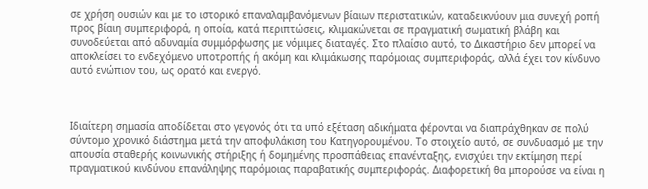σε χρήση ουσιών και με το ιστορικό επαναλαμβανόμενων βίαιων περιστατικών, καταδεικνύουν μια συνεχή ροπή προς βίαιη συμπεριφορά, η οποία, κατά περιπτώσεις, κλιμακώνεται σε πραγματική σωματική βλάβη και συνοδεύεται από αδυναμία συμμόρφωσης με νόμιμες διαταγές. Στο πλαίσιο αυτό, το Δικαστήριο δεν μπορεί να αποκλείσει το ενδεχόμενο υποτροπής ή ακόμη και κλιμάκωσης παρόμοιας συμπεριφοράς, αλλά έχει τον κίνδυνο αυτό ενώπιον του, ως ορατό και ενεργό.



Ιδιαίτερη σημασία αποδίδεται στο γεγονός ότι τα υπό εξέταση αδικήματα φέρονται να διαπράχθηκαν σε πολύ σύντομο χρονικό διάστημα μετά την αποφυλάκιση του Κατηγορουμένου. Το στοιχείο αυτό, σε συνδυασμό με την απουσία σταθερής κοινωνικής στήριξης ή δομημένης προσπάθειας επανένταξης, ενισχύει την εκτίμηση περί πραγματικού κινδύνου επανάληψης παρόμοιας παραβατικής συμπεριφοράς. Διαφορετική θα μπορούσε να είναι η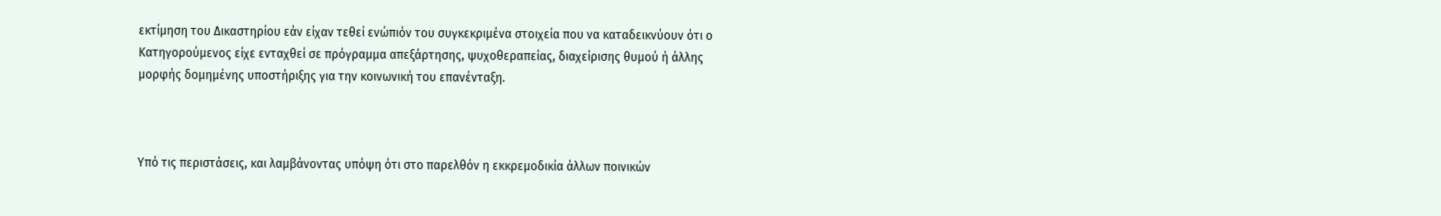εκτίμηση του Δικαστηρίου εάν είχαν τεθεί ενώπιόν του συγκεκριμένα στοιχεία που να καταδεικνύουν ότι ο Κατηγορούμενος είχε ενταχθεί σε πρόγραμμα απεξάρτησης, ψυχοθεραπείας, διαχείρισης θυμού ή άλλης μορφής δομημένης υποστήριξης για την κοινωνική του επανένταξη.



Υπό τις περιστάσεις, και λαμβάνοντας υπόψη ότι στο παρελθόν η εκκρεμοδικία άλλων ποινικών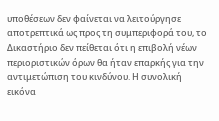υποθέσεων δεν φαίνεται να λειτούργησε αποτρεπτικά ως προς τη συμπεριφορά του, το Δικαστήριο δεν πείθεται ότι η επιβολή νέων περιοριστικών όρων θα ήταν επαρκής για την αντιμετώπιση του κινδύνου. Η συνολική εικόνα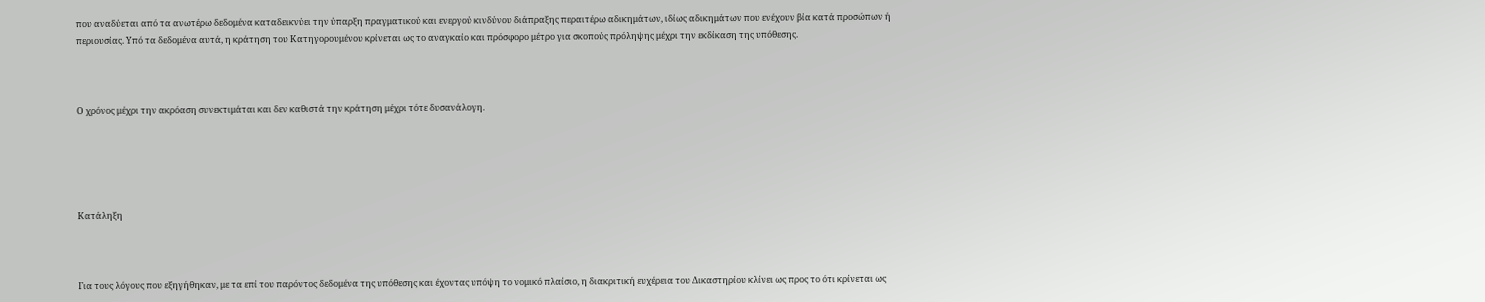που αναδύεται από τα ανωτέρω δεδομένα καταδεικνύει την ύπαρξη πραγματικού και ενεργού κινδύνου διάπραξης περαιτέρω αδικημάτων, ιδίως αδικημάτων που ενέχουν βία κατά προσώπων ή περιουσίας. Υπό τα δεδομένα αυτά, η κράτηση του Κατηγορουμένου κρίνεται ως το αναγκαίο και πρόσφορο μέτρο για σκοπούς πρόληψης μέχρι την εκδίκαση της υπόθεσης.



Ο χρόνος μέχρι την ακρόαση συνεκτιμάται και δεν καθιστά την κράτηση μέχρι τότε δυσανάλογη.





Κατάληξη



Για τους λόγους που εξηγήθηκαν, με τα επί του παρόντος δεδομένα της υπόθεσης και έχοντας υπόψη το νομικό πλαίσιο, η διακριτική ευχέρεια του Δικαστηρίου κλίνει ως προς το ότι κρίνεται ως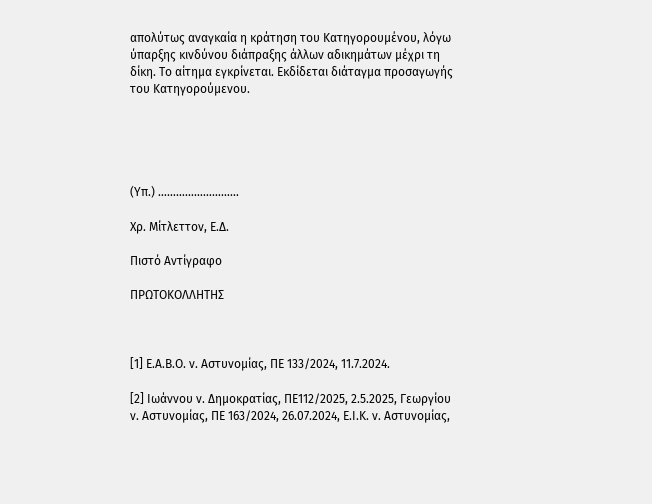απολύτως αναγκαία η κράτηση του Κατηγορουμένου, λόγω ύπαρξης κινδύνου διάπραξης άλλων αδικημάτων μέχρι τη δίκη. Το αίτημα εγκρίνεται. Εκδίδεται διάταγμα προσαγωγής του Κατηγορούμενου.





(Υπ.) ………………………

Χρ. Μίτλεττον, Ε.Δ.

Πιστό Αντίγραφο

ΠΡΩΤΟΚΟΛΛΗΤΗΣ



[1] Ε.Α.Β.Ο. ν. Αστυνομίας, ΠΕ 133/2024, 11.7.2024.

[2] Ιωάννου ν. Δημοκρατίας, ΠΕ112/2025, 2.5.2025, Γεωργίου ν. Αστυνομίας, ΠΕ 163/2024, 26.07.2024, Ε.Ι.Κ. ν. Αστυνομίας,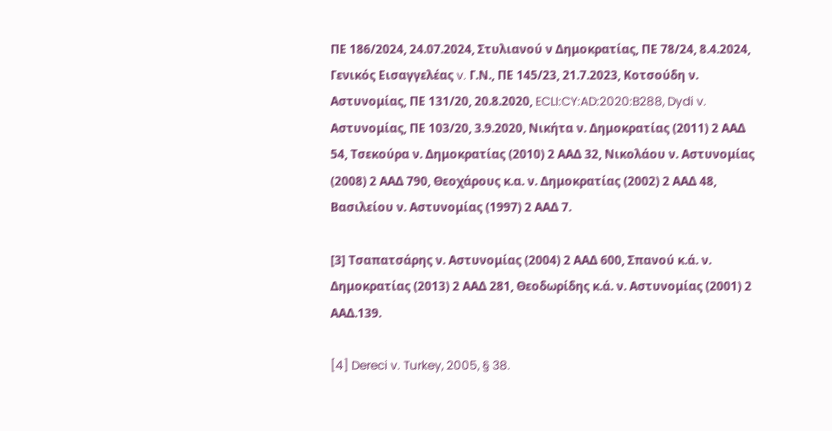ΠΕ 186/2024, 24.07.2024, Στυλιανού ν Δημοκρατίας, ΠΕ 78/24, 8.4.2024, Γενικός Εισαγγελέας v. Γ.Ν., ΠΕ 145/23, 21.7.2023, Κοτσούδη ν. Αστυνομίας, ΠΕ 131/20, 20.8.2020, ECLI:CY:AD:2020:B288, Dydi v. Αστυνομίας, ΠΕ 103/20, 3.9.2020, Νικήτα ν. Δημοκρατίας (2011) 2 ΑΑΔ 54, Τσεκούρα ν. Δημοκρατίας (2010) 2 ΑΑΔ 32, Νικολάου ν. Αστυνομίας (2008) 2 ΑΑΔ 790, Θεοχάρους κ.α. ν. Δημοκρατίας (2002) 2 ΑΑΔ 48, Βασιλείου ν. Αστυνομίας (1997) 2 ΑΑΔ 7.

[3] Τσαπατσάρης ν. Αστυνομίας (2004) 2 ΑΑΔ 600, Σπανού κ.ά. ν. Δημοκρατίας (2013) 2 ΑΑΔ 281, Θεοδωρίδης κ.ά. ν. Αστυνομίας (2001) 2 ΑΑΔ.139.

[4] Dereci v. Turkey, 2005, § 38.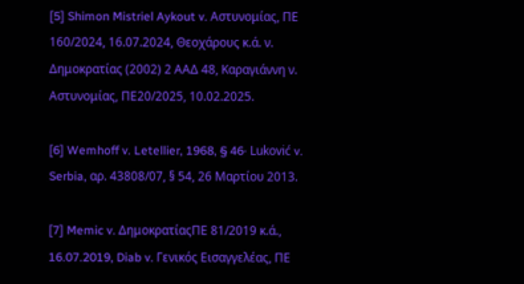[5] Shimon Mistriel Aykout v. Αστυνομίας, ΠΕ 160/2024, 16.07.2024, Θεοχάρους κ.ά. ν. Δημοκρατίας (2002) 2 ΑΑΔ 48, Καραγιάννη ν. Αστυνομίας, ΠΕ20/2025, 10.02.2025.

[6] Wemhoff v. Letellier, 1968, § 46· Luković v. Serbia, αρ. 43808/07, § 54, 26 Μαρτίου 2013.

[7] Memic v. ΔημοκρατίαςΠΕ 81/2019 κ.ά., 16.07.2019, Diab v. Γενικός Εισαγγελέας, ΠΕ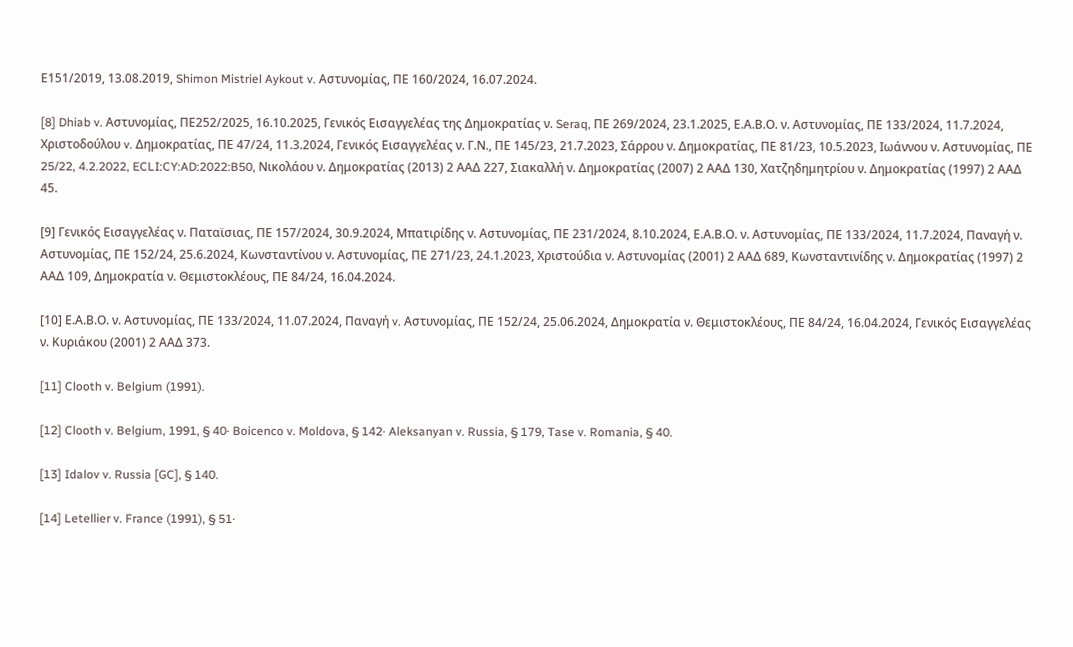Ε151/2019, 13.08.2019, Shimon Mistriel Aykout v. Αστυνομίας, ΠΕ 160/2024, 16.07.2024.

[8] Dhiab v. Αστυνομίας, ΠΕ252/2025, 16.10.2025, Γενικός Εισαγγελέας της Δημοκρατίας ν. Seraq, ΠΕ 269/2024, 23.1.2025, Ε.Α.Β.Ο. ν. Αστυνομίας, ΠΕ 133/2024, 11.7.2024, Χριστοδούλου v. Δημοκρατίας, ΠΕ 47/24, 11.3.2024, Γενικός Εισαγγελέας ν. Γ.Ν., ΠΕ 145/23, 21.7.2023, Σάρρου ν. Δημοκρατίας, ΠΕ 81/23, 10.5.2023, Ιωάννου ν. Αστυνομίας, ΠΕ 25/22, 4.2.2022, ECLI:CY:AD:2022:B50, Νικολάου ν. Δημοκρατίας (2013) 2 ΑΑΔ 227, Σιακαλλή ν. Δημοκρατίας (2007) 2 ΑΑΔ 130, Χατζηδημητρίου ν. Δημοκρατίας (1997) 2 ΑΑΔ 45.

[9] Γενικός Εισαγγελέας ν. Παταϊσιας, ΠΕ 157/2024, 30.9.2024, Μπατιρίδης ν. Αστυνομίας, ΠΕ 231/2024, 8.10.2024, Ε.Α.Β.Ο. ν. Αστυνομίας, ΠΕ 133/2024, 11.7.2024, Παναγή ν. Αστυνομίας, ΠΕ 152/24, 25.6.2024, Κωνσταντίνου ν. Αστυνομίας, ΠΕ 271/23, 24.1.2023, Χριστούδια ν. Αστυνομίας (2001) 2 ΑΑΔ 689, Κωνσταντινίδης ν. Δημοκρατίας (1997) 2 ΑΑΔ 109, Δημοκρατία ν. Θεμιστοκλέους, ΠΕ 84/24, 16.04.2024.

[10] Ε.Α.Β.Ο. ν. Αστυνομίας, ΠΕ 133/2024, 11.07.2024, Παναγή v. Αστυνομίας, ΠΕ 152/24, 25.06.2024, Δημοκρατία ν. Θεμιστοκλέους, ΠΕ 84/24, 16.04.2024, Γενικός Εισαγγελέας ν. Κυριάκου (2001) 2 ΑΑΔ 373.

[11] Clooth v. Belgium (1991).

[12] Clooth v. Belgium, 1991, § 40· Boicenco v. Moldova, § 142· Aleksanyan v. Russia, § 179, Tase v. Romania, § 40.

[13] Idalov v. Russia [GC], § 140.

[14] Letellier v. France (1991), § 51·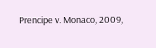Prencipe v. Monaco, 2009,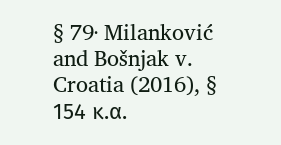§ 79· Milanković and Bošnjak v. Croatia (2016), § 154 κ.α.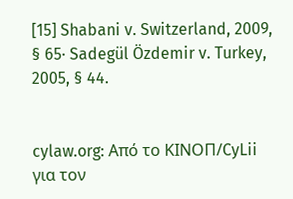[15] Shabani v. Switzerland, 2009, § 65· Sadegül Özdemir v. Turkey, 2005, § 44.


cylaw.org: Από το ΚΙΝOΠ/CyLii για τον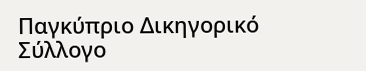Παγκύπριο Δικηγορικό Σύλλογο